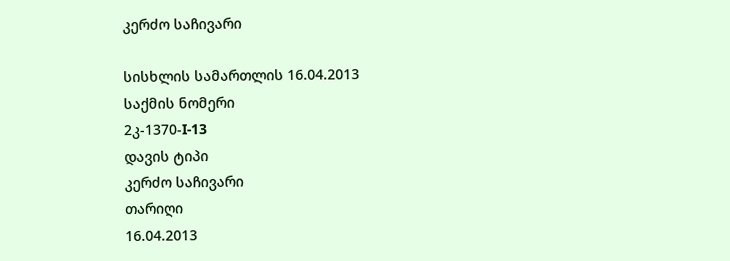კერძო საჩივარი

სისხლის სამართლის 16.04.2013
საქმის ნომერი
2კ-1370-I-13
დავის ტიპი
კერძო საჩივარი
თარიღი
16.04.2013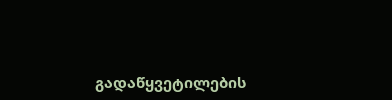გადაწყვეტილების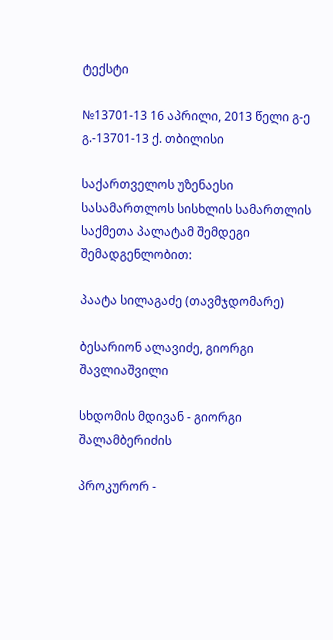ტექსტი

№13701-13 16 აპრილი, 2013 წელი გ-ე გ.-13701-13 ქ. თბილისი

საქართველოს უზენაესი სასამართლოს სისხლის სამართლის საქმეთა პალატამ შემდეგი შემადგენლობით:

პაატა სილაგაძე (თავმჯდომარე)

ბესარიონ ალავიძე, გიორგი შავლიაშვილი

სხდომის მდივან - გიორგი შალამბერიძის

პროკურორ -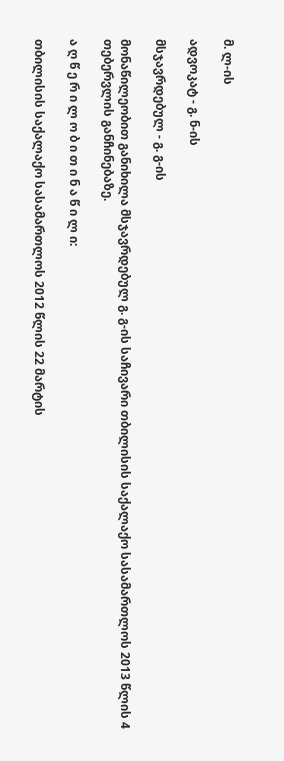მ. ლ-ის

ადვოკატ - გ. ნ-ის

მსჯავრდებულ - გ. გ-ის

მონაწილეობით განიხილა მსჯავრდებულ გ. გ-ის საჩივარი თბილისის საქალაქო სასამართლოს 2013 წლის 4 თებერვლის განჩინებაზე.

ა ღ წ ე რ ი ლ ო ბ ი თ ი ნ ა წ ი ლ ი:

თბილისის საქალაქო სასამართლოს 2012 წლის 22 მარტის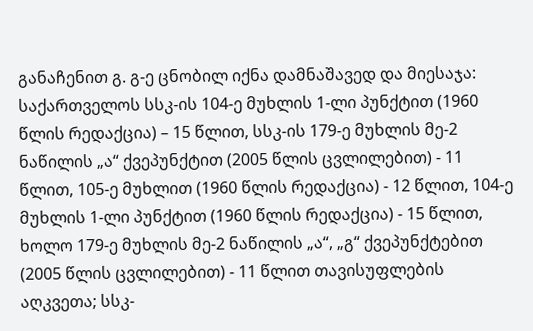განაჩენით გ. გ-ე ცნობილ იქნა დამნაშავედ და მიესაჯა: საქართველოს სსკ-ის 104-ე მუხლის 1-ლი პუნქტით (1960 წლის რედაქცია) – 15 წლით, სსკ-ის 179-ე მუხლის მე-2 ნაწილის „ა“ ქვეპუნქტით (2005 წლის ცვლილებით) - 11 წლით, 105-ე მუხლით (1960 წლის რედაქცია) - 12 წლით, 104-ე მუხლის 1-ლი პუნქტით (1960 წლის რედაქცია) - 15 წლით, ხოლო 179-ე მუხლის მე-2 ნაწილის „ა“, „გ“ ქვეპუნქტებით (2005 წლის ცვლილებით) - 11 წლით თავისუფლების აღკვეთა; სსკ-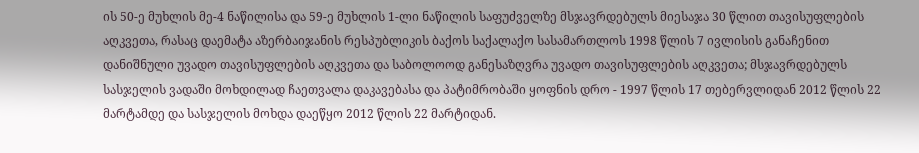ის 50-ე მუხლის მე-4 ნაწილისა და 59-ე მუხლის 1-ლი ნაწილის საფუძველზე მსჯავრდებულს მიესაჯა 30 წლით თავისუფლების აღკვეთა, რასაც დაემატა აზერბაიჯანის რესპუბლიკის ბაქოს საქალაქო სასამართლოს 1998 წლის 7 ივლისის განაჩენით დანიშნული უვადო თავისუფლების აღკვეთა და საბოლოოდ განესაზღვრა უვადო თავისუფლების აღკვეთა; მსჯავრდებულს სასჯელის ვადაში მოხდილად ჩაეთვალა დაკავებასა და პატიმრობაში ყოფნის დრო - 1997 წლის 17 თებერვლიდან 2012 წლის 22 მარტამდე და სასჯელის მოხდა დაეწყო 2012 წლის 22 მარტიდან.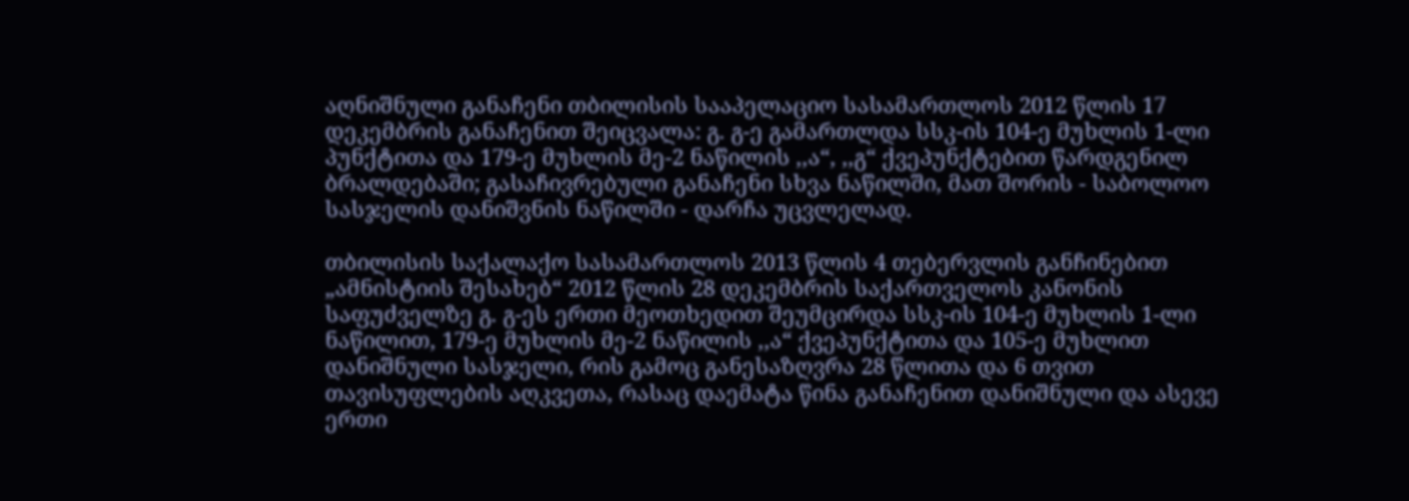აღნიშნული განაჩენი თბილისის სააპელაციო სასამართლოს 2012 წლის 17 დეკემბრის განაჩენით შეიცვალა: გ. გ-ე გამართლდა სსკ-ის 104-ე მუხლის 1-ლი პუნქტითა და 179-ე მუხლის მე-2 ნაწილის ,,ა“, ,,გ“ ქვეპუნქტებით წარდგენილ ბრალდებაში; გასაჩივრებული განაჩენი სხვა ნაწილში, მათ შორის - საბოლოო სასჯელის დანიშვნის ნაწილში - დარჩა უცვლელად.

თბილისის საქალაქო სასამართლოს 2013 წლის 4 თებერვლის განჩინებით „ამნისტიის შესახებ“ 2012 წლის 28 დეკემბრის საქართველოს კანონის საფუძველზე გ. გ-ეს ერთი მეოთხედით შეუმცირდა სსკ-ის 104-ე მუხლის 1-ლი ნაწილით, 179-ე მუხლის მე-2 ნაწილის ,,ა“ ქვეპუნქტითა და 105-ე მუხლით დანიშნული სასჯელი, რის გამოც განესაზღვრა 28 წლითა და 6 თვით თავისუფლების აღკვეთა, რასაც დაემატა წინა განაჩენით დანიშნული და ასევე ერთი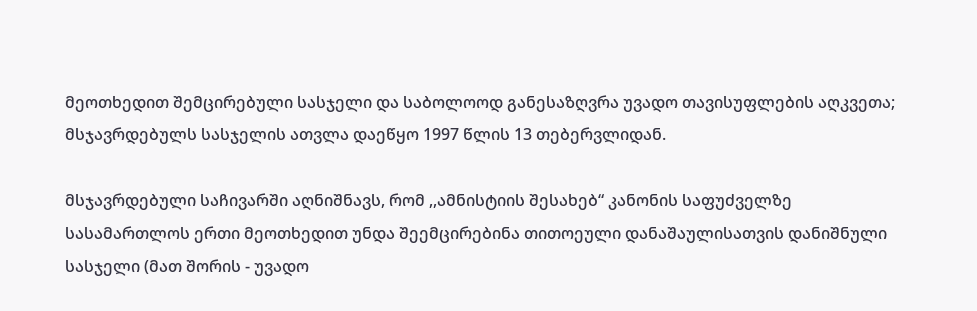მეოთხედით შემცირებული სასჯელი და საბოლოოდ განესაზღვრა უვადო თავისუფლების აღკვეთა; მსჯავრდებულს სასჯელის ათვლა დაეწყო 1997 წლის 13 თებერვლიდან.

მსჯავრდებული საჩივარში აღნიშნავს, რომ ,,ამნისტიის შესახებ“ კანონის საფუძველზე სასამართლოს ერთი მეოთხედით უნდა შეემცირებინა თითოეული დანაშაულისათვის დანიშნული სასჯელი (მათ შორის - უვადო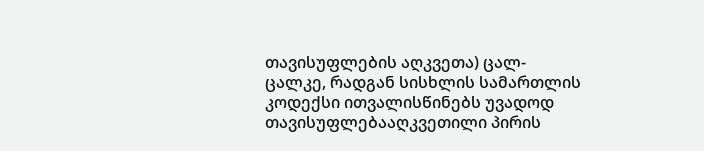თავისუფლების აღკვეთა) ცალ-ცალკე, რადგან სისხლის სამართლის კოდექსი ითვალისწინებს უვადოდ თავისუფლებააღკვეთილი პირის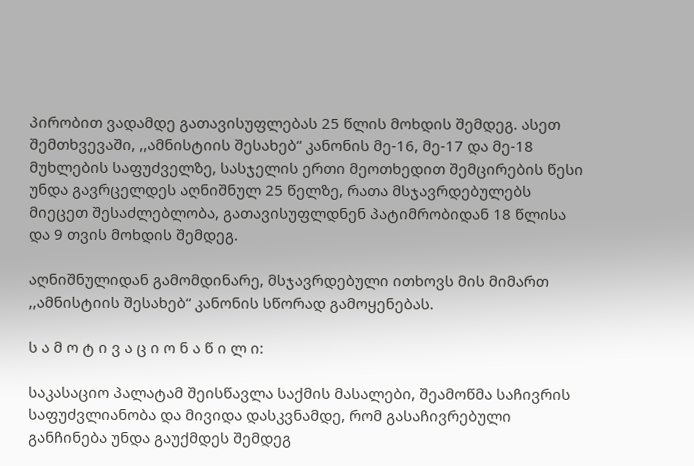პირობით ვადამდე გათავისუფლებას 25 წლის მოხდის შემდეგ. ასეთ შემთხვევაში, ,,ამნისტიის შესახებ“ კანონის მე-16, მე-17 და მე-18 მუხლების საფუძველზე, სასჯელის ერთი მეოთხედით შემცირების წესი უნდა გავრცელდეს აღნიშნულ 25 წელზე, რათა მსჯავრდებულებს მიეცეთ შესაძლებლობა, გათავისუფლდნენ პატიმრობიდან 18 წლისა და 9 თვის მოხდის შემდეგ.

აღნიშნულიდან გამომდინარე, მსჯავრდებული ითხოვს მის მიმართ ,,ამნისტიის შესახებ“ კანონის სწორად გამოყენებას.

ს ა მ ო ტ ი ვ ა ც ი ო ნ ა წ ი ლ ი:

საკასაციო პალატამ შეისწავლა საქმის მასალები, შეამოწმა საჩივრის საფუძვლიანობა და მივიდა დასკვნამდე, რომ გასაჩივრებული განჩინება უნდა გაუქმდეს შემდეგ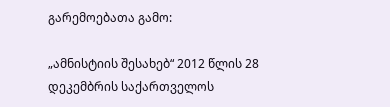გარემოებათა გამო:

„ამნისტიის შესახებ“ 2012 წლის 28 დეკემბრის საქართველოს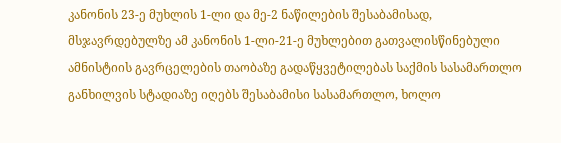კანონის 23-ე მუხლის 1-ლი და მე-2 ნაწილების შესაბამისად, მსჯავრდებულზე ამ კანონის 1-ლი-21-ე მუხლებით გათვალისწინებული ამნისტიის გავრცელების თაობაზე გადაწყვეტილებას საქმის სასამართლო განხილვის სტადიაზე იღებს შესაბამისი სასამართლო, ხოლო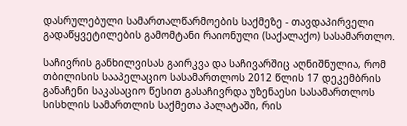დასრულებული სამართალწარმოების საქმეზე - თავდაპირველი გადაწყვეტილების გამომტანი რაიონული (საქალაქო) სასამართლო.

საჩივრის განხილვისას გაირკვა და საჩივარშიც აღნიშნულია, რომ თბილისის სააპელაციო სასამართლოს 2012 წლის 17 დეკემბრის განაჩენი საკასაციო წესით გასაჩივრდა უზენაესი სასამართლოს სისხლის სამართლის საქმეთა პალატაში, რის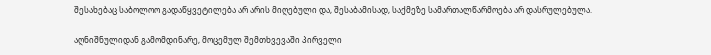შესახებაც საბოლოო გადაწყვეტილება არ არის მიღებული და, შესაბამისად, საქმეზე სამართალწარმოება არ დასრულებულა.

აღნიშნულიდან გამომდინარე, მოცემულ შემთხვევაში პირველი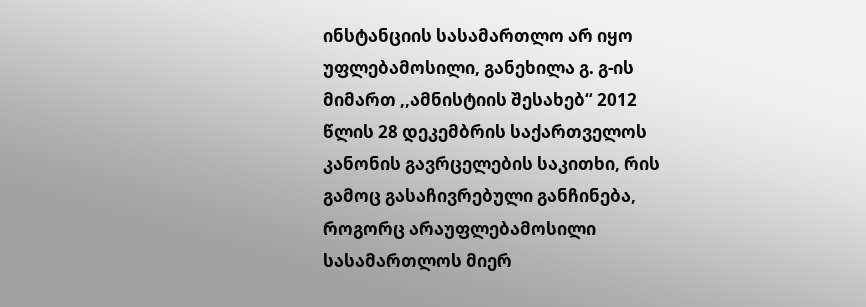ინსტანციის სასამართლო არ იყო უფლებამოსილი, განეხილა გ. გ-ის მიმართ ,,ამნისტიის შესახებ“ 2012 წლის 28 დეკემბრის საქართველოს კანონის გავრცელების საკითხი, რის გამოც გასაჩივრებული განჩინება, როგორც არაუფლებამოსილი სასამართლოს მიერ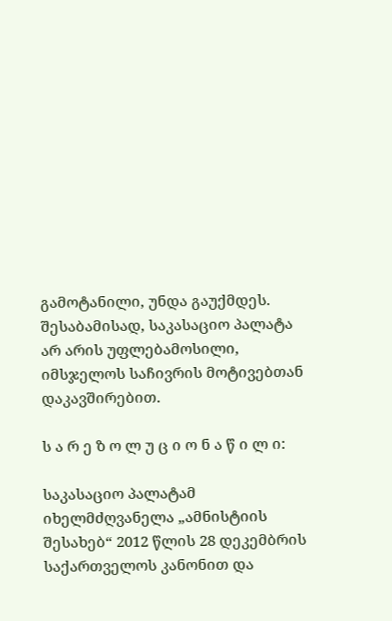გამოტანილი, უნდა გაუქმდეს. შესაბამისად, საკასაციო პალატა არ არის უფლებამოსილი, იმსჯელოს საჩივრის მოტივებთან დაკავშირებით.

ს ა რ ე ზ ო ლ უ ც ი ო ნ ა წ ი ლ ი:

საკასაციო პალატამ იხელმძღვანელა „ამნისტიის შესახებ“ 2012 წლის 28 დეკემბრის საქართველოს კანონით და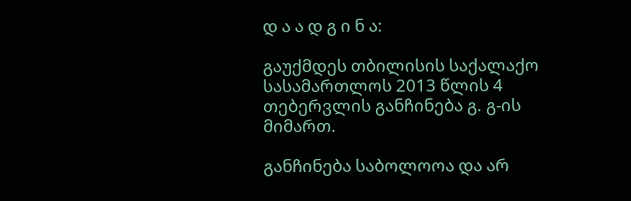დ ა ა დ გ ი ნ ა:

გაუქმდეს თბილისის საქალაქო სასამართლოს 2013 წლის 4 თებერვლის განჩინება გ. გ-ის მიმართ.

განჩინება საბოლოოა და არ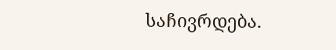საჩივრდება.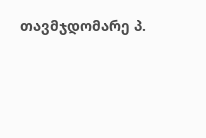თავმჯდომარე პ.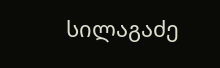სილაგაძე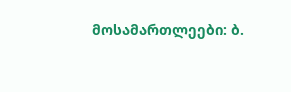მოსამართლეები: ბ.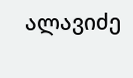ალავიძე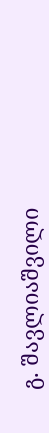გ. შავლიაშვილი